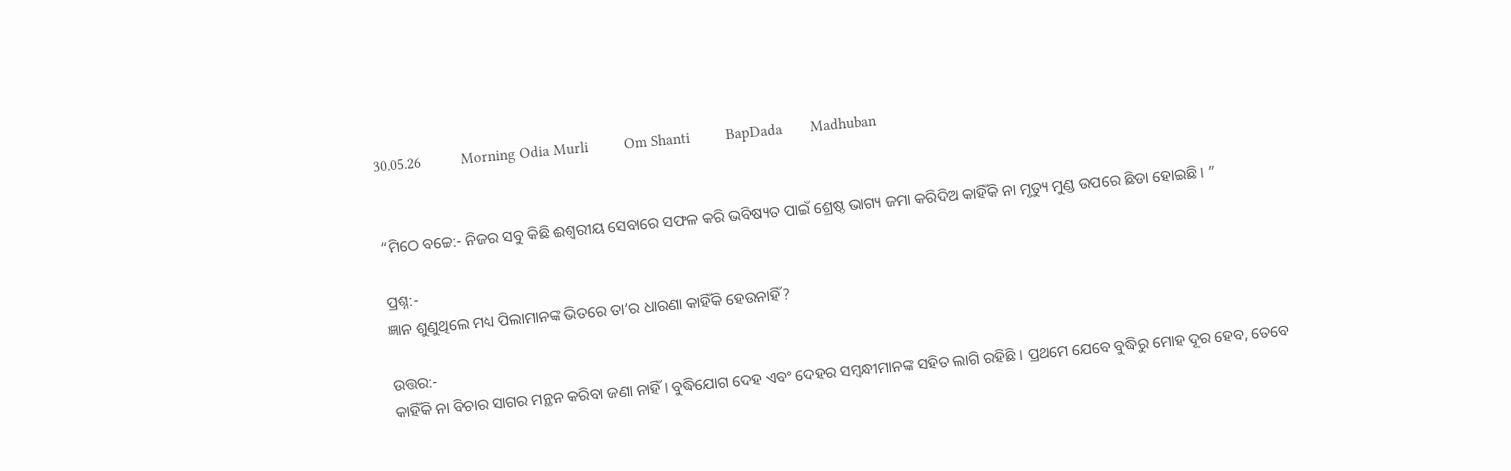30.05.26          Morning Odia Murli         Om Shanti         BapDada       Madhuban


“ମିଠେ ବଚ୍ଚେ:- ନିଜର ସବୁ କିଛି ଈଶ୍ୱରୀୟ ସେବାରେ ସଫଳ କରି ଭବିଷ୍ୟତ ପାଇଁ ଶ୍ରେଷ୍ଠ ଭାଗ୍ୟ ଜମା କରିଦିଅ କାହିଁକି ନା ମୃତ୍ୟୁ ମୁଣ୍ଡ ଉପରେ ଛିଡା ହୋଇଛି । ”

ପ୍ରଶ୍ନ:-
ଜ୍ଞାନ ଶୁଣୁଥିଲେ ମଧ୍ୟ ପିଲାମାନଙ୍କ ଭିତରେ ତା’ର ଧାରଣା କାହିଁକି ହେଉନାହିଁ?

ଉତ୍ତର:-
କାହିଁକି ନା ବିଚାର ସାଗର ମନ୍ଥନ କରିବା ଜଣା ନାହିଁ । ବୁଦ୍ଧିଯୋଗ ଦେହ ଏବଂ ଦେହର ସମ୍ବନ୍ଧୀମାନଙ୍କ ସହିତ ଲାଗି ରହିଛି । ପ୍ରଥମେ ଯେବେ ବୁଦ୍ଧିରୁ ମୋହ ଦୂର ହେବ, ତେବେ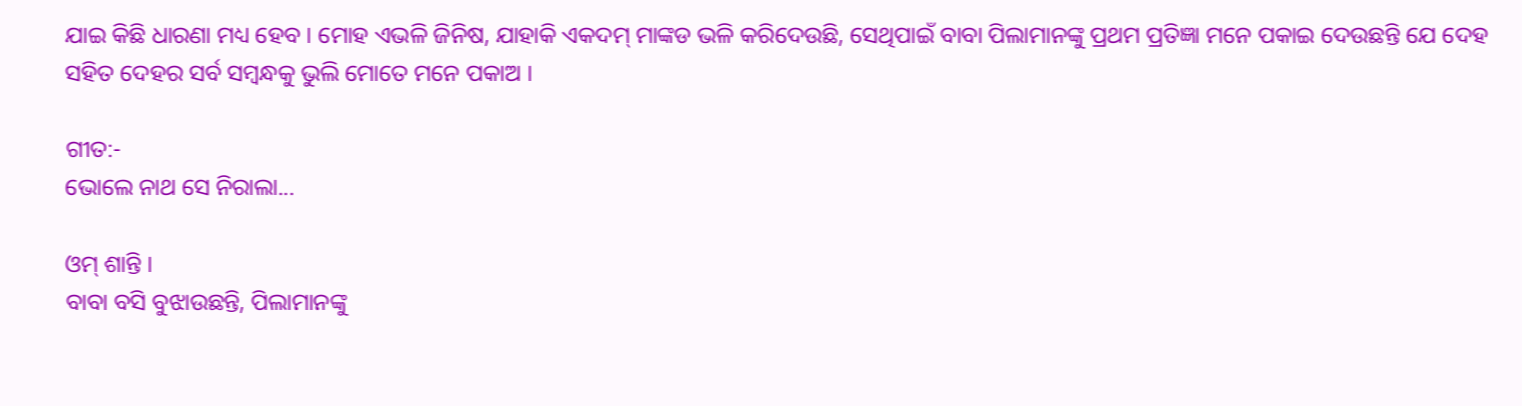ଯାଇ କିଛି ଧାରଣା ମଧ୍ୟ ହେବ । ମୋହ ଏଭଳି ଜିନିଷ, ଯାହାକି ଏକଦମ୍ ମାଙ୍କଡ ଭଳି କରିଦେଉଛି, ସେଥିପାଇଁ ବାବା ପିଲାମାନଙ୍କୁ ପ୍ରଥମ ପ୍ରତିଜ୍ଞା ମନେ ପକାଇ ଦେଉଛନ୍ତି ଯେ ଦେହ ସହିତ ଦେହର ସର୍ବ ସମ୍ବନ୍ଧକୁ ଭୁଲି ମୋତେ ମନେ ପକାଅ ।

ଗୀତ:-
ଭୋଲେ ନାଥ ସେ ନିରାଲା...

ଓମ୍ ଶାନ୍ତି ।
ବାବା ବସି ବୁଝାଉଛନ୍ତି, ପିଲାମାନଙ୍କୁ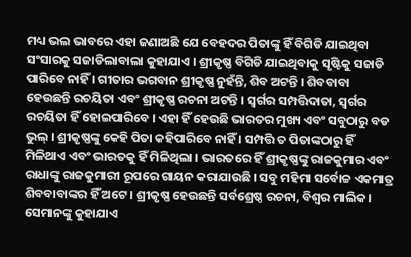ମଧ୍ୟ ଭଲ ଭାବରେ ଏହା ଜଣାଅଛି ଯେ ବେହଦର ପିତାଙ୍କୁ ହିଁ ବିଗିଡି ଯାଇଥିବା ସଂସାରକୁ ସଜାଡିଲାବାଲା କୁହାଯାଏ । ଶ୍ରୀକୃଷ୍ଣ ବିଗିଡି ଯାଇଥିବାକୁ ସୃଷ୍ଟିକୁ ସଜାଡି ପାରିବେ ନାହିଁ । ଗୀତାର ଭଗବାନ ଶ୍ରୀକୃଷ୍ଣ ନୁହଁନ୍ତି, ଶିବ ଅଟନ୍ତି । ଶିବବାବା ହେଉଛନ୍ତି ରଚୟିତା ଏବଂ ଶ୍ରୀକୃଷ୍ଣ ରଚନା ଅଟନ୍ତି । ସ୍ୱର୍ଗର ସମ୍ପତ୍ତିଦାତା, ସ୍ୱର୍ଗର ରଚୟିତା ହିଁ ହୋଇପାରିବେ । ଏହା ହିଁ ହେଉଛି ଭାରତର ମୁଖ୍ୟ ଏବଂ ସବୁଠାରୁ ବଡ ଭୁଲ୍ । ଶ୍ରୀକୃଷ୍ଣଙ୍କୁ କେହି ପିତା କହିପାରିବେ ନାହିଁ । ସମ୍ପତ୍ତି ତ ପିତାଙ୍କଠାରୁ ହିଁ ମିଳିଥାଏ ଏବଂ ଭାରତକୁ ହିଁ ମିଳିଥିଲା । ଭାରତରେ ହିଁ ଶ୍ରୀକୃଷ୍ଣଙ୍କୁ ରାଜକୁମାର ଏବଂ ରାଧାଙ୍କୁ ରାଜକୁମାରୀ ରୂପରେ ଗାୟନ କରାଯାଉଛି । ସବୁ ମହିମା ସର୍ବୋଚ୍ଚ ଏକମାତ୍ର ଶିବବାବାଙ୍କର ହିଁ ଅଟେ । ଶ୍ରୀକୃଷ୍ଣ ହେଉଛନ୍ତି ସର୍ବଶ୍ରେଷ୍ଠ ରଚନା, ବିଶ୍ୱର ମାଲିକ । ସେମାନଙ୍କୁ କୁହାଯାଏ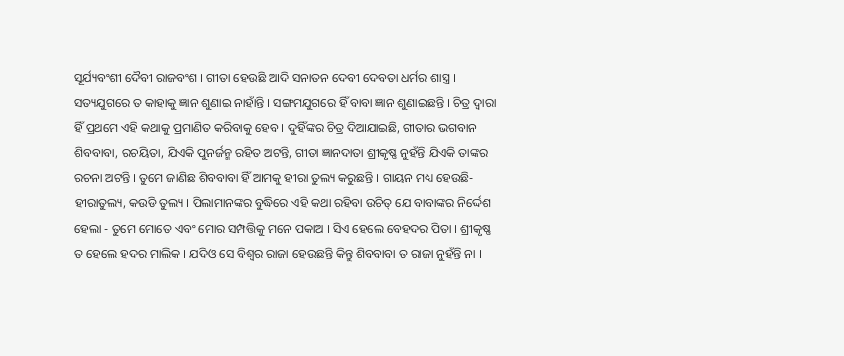ସୂର୍ଯ୍ୟବଂଶୀ ଦୈବୀ ରାଜବଂଶ । ଗୀତା ହେଉଛି ଆଦି ସନାତନ ଦେବୀ ଦେବତା ଧର୍ମର ଶାସ୍ତ୍ର । ସତ୍ୟଯୁଗରେ ତ କାହାକୁ ଜ୍ଞାନ ଶୁଣାଇ ନାହାଁନ୍ତି । ସଙ୍ଗମଯୁଗରେ ହିଁ ବାବା ଜ୍ଞାନ ଶୁଣାଇଛନ୍ତି । ଚିତ୍ର ଦ୍ୱାରା ହିଁ ପ୍ରଥମେ ଏହି କଥାକୁ ପ୍ରମାଣିତ କରିବାକୁ ହେବ । ଦୁହିଁଙ୍କର ଚିତ୍ର ଦିଆଯାଇଛି, ଗୀତାର ଭଗବାନ ଶିବବାବା, ରଚୟିତା, ଯିଏକି ପୁନର୍ଜନ୍ମ ରହିତ ଅଟନ୍ତି, ଗୀତା ଜ୍ଞାନଦାତା ଶ୍ରୀକୃଷ୍ଣ ନୁହଁନ୍ତି ଯିଏକି ତାଙ୍କର ରଚନା ଅଟନ୍ତି । ତୁମେ ଜାଣିଛ ଶିବବାବା ହିଁ ଆମକୁ ହୀରା ତୁଲ୍ୟ କରୁଛନ୍ତି । ଗାୟନ ମଧ୍ୟ ହେଉଛି-ହୀରାତୁଲ୍ୟ, କଉଡି ତୁଲ୍ୟ । ପିଲାମାନଙ୍କର ବୁଦ୍ଧିରେ ଏହି କଥା ରହିବା ଉଚିତ୍ ଯେ ବାବାଙ୍କର ନିର୍ଦ୍ଦେଶ ହେଲା - ତୁମେ ମୋତେ ଏବଂ ମୋର ସମ୍ପତ୍ତିକୁ ମନେ ପକାଅ । ସିଏ ହେଲେ ବେହଦର ପିତା । ଶ୍ରୀକୃଷ୍ଣ ତ ହେଲେ ହଦର ମାଲିକ । ଯଦିଓ ସେ ବିଶ୍ୱର ରାଜା ହେଉଛନ୍ତି କିନ୍ତୁ ଶିବବାବା ତ ରାଜା ନୁହଁନ୍ତି ନା ।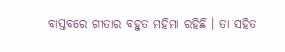ବାସ୍ତବରେ ଗୀତାର ବହୁତ ମହିମା ରହିଛି । ତା ସହିତ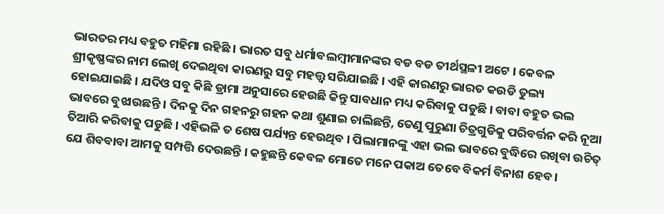ଭାରତର ମଧ୍ୟ ବହୁତ ମହିମା ରହିଛି । ଭାରତ ସବୁ ଧର୍ମାବଲମ୍ବୀମାନଙ୍କର ବଡ ବଡ ତୀର୍ଥସ୍ଥଳୀ ଅଟେ । କେବଳ ଶ୍ରୀକୃଷ୍ଣଙ୍କର ନାମ ଲେଖି ଦେଇଥିବା କାରଣରୁ ସବୁ ମହତ୍ତ୍ୱ ସରିଯାଇଛି । ଏହି କାରଣରୁ ଭାରତ କଉଡି ତୁଲ୍ୟ ହୋଇଯାଇଛି । ଯଦିଓ ସବୁ କିଛି ଡ୍ରାମା ଅନୁସାରେ ହେଉଛି କିନ୍ତୁ ସାବଧାନ ମଧ୍ୟ କରିବାକୁ ପଡୁଛି । ବାବା ବହୁତ ଭଲ ଭାବରେ ବୁଝାଉଛନ୍ତି । ଦିନକୁ ଦିନ ଗହନରୁ ଗହନ କଥା ଶୁଣାଇ ଚାଲିଛନ୍ତି, ତେଣୁ ପୁରୁଣା ଚିତ୍ରଗୁଡିକୁ ପରିବର୍ତ୍ତନ କରି ନୂଆ ତିଆରି କରିବାକୁ ପଡୁଛି । ଏହିଭଳି ତ ଶେଷ ପର୍ଯ୍ୟନ୍ତ ହେଉଥିବ । ପିଲାମାନଙ୍କୁ ଏହା ଭଲ ଭାବରେ ବୁଦ୍ଧିରେ ରଖିବା ଉଚିତ୍ ଯେ ଶିବବାବା ଆମକୁ ସମ୍ପତ୍ତି ଦେଉଛନ୍ତି । କହୁଛନ୍ତି କେବଳ ମୋତେ ମନେ ପକାଅ ତେବେ ବିକର୍ମ ବିନାଶ ହେବ ।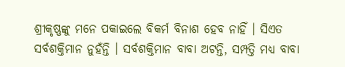ଶ୍ରୀକୃଷ୍ଣଙ୍କୁ ମନେ ପକାଇଲେ ବିକର୍ମ ବିନାଶ ହେବ ନାହିଁ । ସିଏତ ସର୍ବଶକ୍ତିମାନ ନୁହଁନ୍ତି । ସର୍ବଶକ୍ତିମାନ ବାବା ଅଟନ୍ତି, ସମ୍ପତ୍ତି ମଧ୍ୟ ବାବା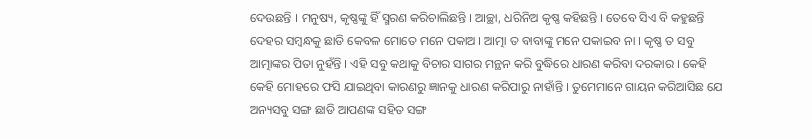ଦେଉଛନ୍ତି । ମନୁଷ୍ୟ, କୃଷ୍ଣଙ୍କୁ ହିଁ ସ୍ମରଣ କରିଚାଲିଛନ୍ତି । ଆଚ୍ଛା, ଧରିନିଅ କୃଷ୍ଣ କହିଛନ୍ତି । ତେବେ ସିଏ ବି କହୁଛନ୍ତି ଦେହର ସମ୍ବନ୍ଧକୁ ଛାଡି କେବଳ ମୋତେ ମନେ ପକାଅ । ଆତ୍ମା ତ ବାବାଙ୍କୁ ମନେ ପକାଇବ ନା । କୃଷ୍ଣ ତ ସବୁ ଆତ୍ମାଙ୍କର ପିତା ନୁହଁନ୍ତି । ଏହି ସବୁ କଥାକୁ ବିଚାର ସାଗର ମନ୍ଥନ କରି ବୁଦ୍ଧିରେ ଧାରଣ କରିବା ଦରକାର । କେହି କେହି ମୋହରେ ଫସି ଯାଇଥିବା କାରଣରୁ ଜ୍ଞାନକୁ ଧାରଣ କରିପାରୁ ନାହାଁନ୍ତି । ତୁମେମାନେ ଗାୟନ କରିଆସିଛ ଯେ ଅନ୍ୟସବୁ ସଙ୍ଗ ଛାଡି ଆପଣଙ୍କ ସହିତ ସଙ୍ଗ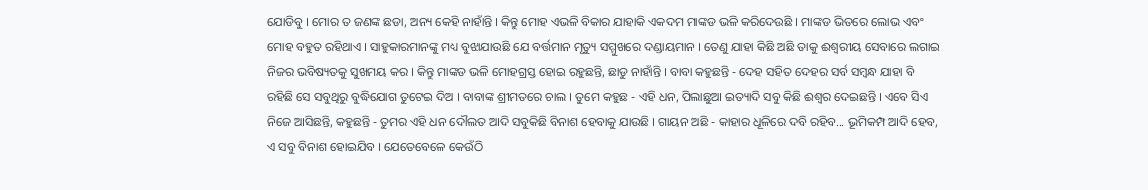ଯୋଡିବୁ । ମୋର ତ ଜଣଙ୍କ ଛଡା, ଅନ୍ୟ କେହି ନାହାଁନ୍ତି । କିନ୍ତୁ ମୋହ ଏଭଳି ବିକାର ଯାହାକି ଏକଦମ ମାଙ୍କଡ ଭଳି କରିଦେଉଛି । ମାଙ୍କଡ ଭିତରେ ଲୋଭ ଏବଂ ମୋହ ବହୁତ ରହିଥାଏ । ସାହୁକାରମାନଙ୍କୁ ମଧ୍ୟ ବୁଝାଯାଉଛି ଯେ ବର୍ତ୍ତମାନ ମୃତ୍ୟୁ ସମ୍ମୁଖରେ ଦଣ୍ଡାୟମାନ । ତେଣୁ ଯାହା କିଛି ଅଛି ତାକୁ ଈଶ୍ୱରୀୟ ସେବାରେ ଲଗାଇ ନିଜର ଭବିଷ୍ୟତକୁ ସୁଖମୟ କର । କିନ୍ତୁ ମାଙ୍କଡ ଭଳି ମୋହଗ୍ରସ୍ତ ହୋଇ ରହୁଛନ୍ତି, ଛାଡୁ ନାହାଁନ୍ତି । ବାବା କହୁଛନ୍ତି - ଦେହ ସହିତ ଦେହର ସର୍ବ ସମ୍ବନ୍ଧ ଯାହା ବି ରହିଛି ସେ ସବୁଥିରୁ ବୁଦ୍ଧିଯୋଗ ତୁଟେଇ ଦିଅ । ବାବାଙ୍କ ଶ୍ରୀମତରେ ଚାଲ । ତୁମେ କହୁଛ - ଏହି ଧନ, ପିଲାଛୁଆ ଇତ୍ୟାଦି ସବୁ କିଛି ଈଶ୍ୱର ଦେଇଛନ୍ତି । ଏବେ ସିଏ ନିଜେ ଆସିଛନ୍ତି, କହୁଛନ୍ତି - ତୁମର ଏହି ଧନ ଦୌଲତ ଆଦି ସବୁକିଛି ବିନାଶ ହେବାକୁ ଯାଉଛି । ଗାୟନ ଅଛି - କାହାର ଧୂଳିରେ ଦବି ରହିବ... ଭୂମିକମ୍ପ ଆଦି ହେବ, ଏ ସବୁ ବିନାଶ ହୋଇଯିବ । ଯେତେବେଳେ କେଉଁଠି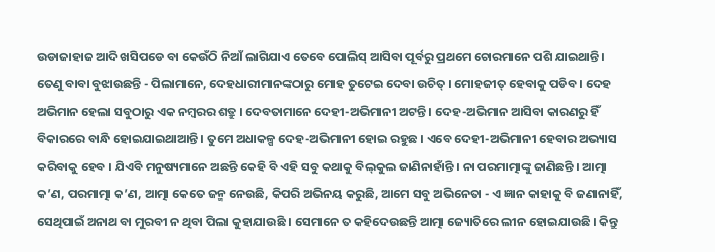ଉଡାଜାହାଜ ଆଦି ଖସିପଡେ ବା କେଉଁଠି ନିଆଁ ଲାଗିଯାଏ ତେବେ ପୋଲିସ୍ ଆସିବା ପୂର୍ବରୁ ପ୍ରଥମେ ଚୋରମାନେ ପଶି ଯାଇଥାନ୍ତି । ତେଣୁ ବାବା ବୁଝାଉଛନ୍ତି - ପିଲାମାନେ, ଦେହଧାରୀମାନଙ୍କଠାରୁ ମୋହ ତୁଟେଇ ଦେବା ଉଚିତ୍ । ମୋହଜୀତ୍ ହେବାକୁ ପଡିବ । ଦେହ ଅଭିମାନ ହେଲା ସବୁଠାରୁ ଏକ ନମ୍ବରର ଶତ୍ରୁ । ଦେବତାମାନେ ଦେହୀ-ଅଭିମାନୀ ଅଟନ୍ତି । ଦେହ-ଅଭିମାନ ଆସିବା କାରଣରୁ ହିଁ ବିକାରରେ ବାନ୍ଧି ହୋଇଯାଇଥାଆନ୍ତି । ତୁମେ ଅଧାକଳ୍ପ ଦେହ-ଅଭିମାନୀ ହୋଇ ରହୁଛ । ଏବେ ଦେହୀ-ଅଭିମାନୀ ହେବାର ଅଭ୍ୟାସ କରିବାକୁ ହେବ । ଯିଏବି ମନୁଷ୍ୟମାନେ ଅଛନ୍ତି କେହି ବି ଏହି ସବୁ କଥାକୁ ବିଲ୍‌କୁଲ ଜାଣିନାହାଁନ୍ତି । ନା ପରମାତ୍ମାଙ୍କୁ ଜାଣିଛନ୍ତି । ଆତ୍ମା କ’ଣ, ପରମାତ୍ମା କ’ଣ, ଆତ୍ମା କେତେ ଜନ୍ମ ନେଉଛି, କିପରି ଅଭିନୟ କରୁଛି, ଆମେ ସବୁ ଅଭିନେତା - ଏ ଜ୍ଞାନ କାହାକୁ ବି ଜଣାନାହିଁ, ସେଥିପାଇଁ ଅନାଥ ବା ମୁରବୀ ନ ଥିବା ପିଲା କୁହାଯାଉଛି । ସେମାନେ ତ କହିଦେଉଛନ୍ତି ଆତ୍ମା ଜ୍ୟୋତିରେ ଲୀନ ହୋଇଯାଉଛି । କିନ୍ତୁ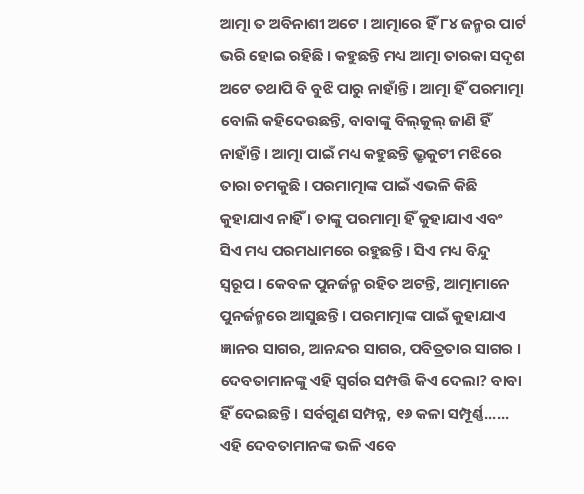ଆତ୍ମା ତ ଅବିନାଶୀ ଅଟେ । ଆତ୍ମାରେ ହିଁ ୮୪ ଜନ୍ମର ପାର୍ଟ ଭରି ହୋଇ ରହିଛି । କହୁଛନ୍ତି ମଧ୍ୟ ଆତ୍ମା ତାରକା ସଦୃଶ ଅଟେ ତଥାପି ବି ବୁଝି ପାରୁ ନାହାଁନ୍ତି । ଆତ୍ମା ହିଁ ପରମାତ୍ମା ବୋଲି କହିଦେଉଛନ୍ତି, ବାବାଙ୍କୁ ବିଲ୍‌କୁଲ୍ ଜାଣି ହିଁ ନାହାଁନ୍ତି । ଆତ୍ମା ପାଇଁ ମଧ୍ୟ କହୁଛନ୍ତି ଭ୍ରୃକୁଟୀ ମଝିରେ ତାରା ଚମକୁଛି । ପରମାତ୍ମାଙ୍କ ପାଇଁ ଏଭଳି କିଛି କୁହାଯାଏ ନାହିଁ । ତାଙ୍କୁ ପରମାତ୍ମା ହିଁ କୁହାଯାଏ ଏବଂ ସିଏ ମଧ୍ୟ ପରମଧାମରେ ରହୁଛନ୍ତି । ସିଏ ମଧ୍ୟ ବିନ୍ଦୁ ସ୍ୱରୂପ । କେବଳ ପୁନର୍ଜନ୍ମ ରହିତ ଅଟନ୍ତି, ଆତ୍ମାମାନେ ପୁନର୍ଜନ୍ମରେ ଆସୁଛନ୍ତି । ପରମାତ୍ମାଙ୍କ ପାଇଁ କୁହାଯାଏ ଜ୍ଞାନର ସାଗର, ଆନନ୍ଦର ସାଗର, ପବିତ୍ରତାର ସାଗର । ଦେବତାମାନଙ୍କୁ ଏହି ସ୍ୱର୍ଗର ସମ୍ପତ୍ତି କିଏ ଦେଲା? ବାବା ହିଁ ଦେଇଛନ୍ତି । ସର୍ବଗୁଣ ସମ୍ପନ୍ନ, ୧୬ କଳା ସମ୍ପୂର୍ଣ୍ଣ...... ଏହି ଦେବତାମାନଙ୍କ ଭଳି ଏବେ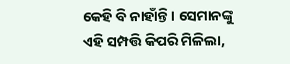କେହି ବି ନାହାଁନ୍ତି । ସେମାନଙ୍କୁ ଏହି ସମ୍ପତ୍ତି କିପରି ମିଳିଲା,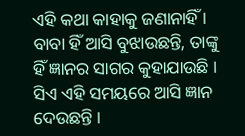ଏହି କଥା କାହାକୁ ଜଣାନାହିଁ । ବାବା ହିଁ ଆସି ବୁଝାଉଛନ୍ତି, ତାଙ୍କୁ ହିଁ ଜ୍ଞାନର ସାଗର କୁହାଯାଉଛି । ସିଏ ଏହି ସମୟରେ ଆସି ଜ୍ଞାନ ଦେଉଛନ୍ତି ।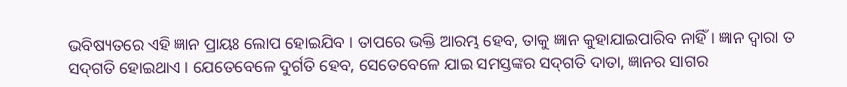ଭବିଷ୍ୟତରେ ଏହି ଜ୍ଞାନ ପ୍ରାୟଃ ଲୋପ ହୋଇଯିବ । ତାପରେ ଭକ୍ତି ଆରମ୍ଭ ହେବ, ତାକୁ ଜ୍ଞାନ କୁହାଯାଇପାରିବ ନାହିଁ । ଜ୍ଞାନ ଦ୍ୱାରା ତ ସଦ୍‌ଗତି ହୋଇଥାଏ । ଯେତେବେଳେ ଦୁର୍ଗତି ହେବ, ସେତେବେଳେ ଯାଇ ସମସ୍ତଙ୍କର ସଦ୍‌ଗତି ଦାତା, ଜ୍ଞାନର ସାଗର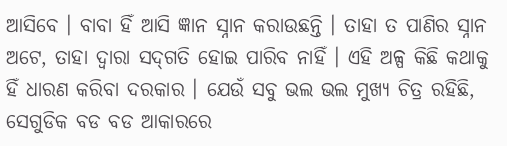ଆସିବେ । ବାବା ହିଁ ଆସି ଜ୍ଞାନ ସ୍ନାନ କରାଉଛନ୍ତି । ତାହା ତ ପାଣିର ସ୍ନାନ ଅଟେ, ତାହା ଦ୍ୱାରା ସଦ୍‌ଗତି ହୋଇ ପାରିବ ନାହିଁ । ଏହି ଅଳ୍ପ କିଛି କଥାକୁ ହିଁ ଧାରଣ କରିବା ଦରକାର । ଯେଉଁ ସବୁ ଭଲ ଭଲ ମୁଖ୍ୟ ଚିତ୍ର ରହିଛି, ସେଗୁଡିକ ବଡ ବଡ ଆକାରରେ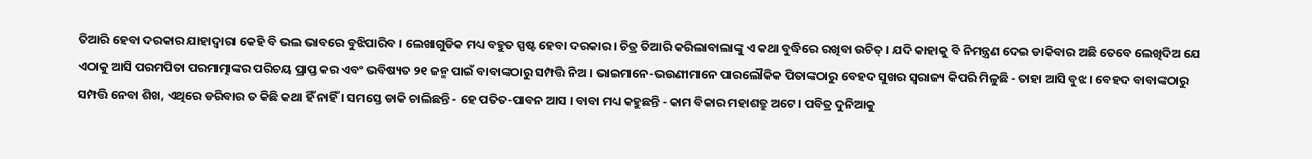ତିଆରି ହେବା ଦରକାର ଯାହାଦ୍ୱାରା କେହି ବି ଭଲ ଭାବରେ ବୁଝିପାରିବ । ଲେଖାଗୁଡିକ ମଧ୍ୟ ବହୁତ ସ୍ପଷ୍ଟ ହେବା ଦରକାର । ଚିତ୍ର ତିଆରି କରିଲାବାଲାଙ୍କୁ ଏ କଥା ବୁଦ୍ଧିରେ ରଖିବା ଉଚିତ୍ । ଯଦି କାହାକୁ ବି ନିମନ୍ତ୍ରଣ ଦେଇ ଡାକିବାର ଅଛି ତେବେ ଲେଖିଦିଅ ଯେ ଏଠାକୁ ଆସି ପରମପିତା ପରମାତ୍ମାଙ୍କର ପରିଚୟ ପ୍ରାପ୍ତ କର ଏବଂ ଭବିଷ୍ୟତ ୨୧ ଜନ୍ମ ପାଇଁ ବାବାଙ୍କଠାରୁ ସମ୍ପତ୍ତି ନିଅ । ଭାଇମାନେ-ଭଉଣୀମାନେ ପାରଲୌକିକ ପିତାଙ୍କଠାରୁ ବେହଦ ସୁଖର ସ୍ୱରାଜ୍ୟ କିପରି ମିଳୁଛି - ତାହା ଆସି ବୁଝ । ବେହଦ ବାବାଙ୍କଠାରୁ ସମ୍ପତ୍ତି ନେବା ଶିଖ, ଏଥିରେ ଡରିବାର ତ କିଛି କଥା ହିଁ ନାହିଁ । ସମସ୍ତେ ଡାକି ଚାଲିଛନ୍ତି - ହେ ପତିତ-ପାବନ ଆସ । ବାବା ମଧ୍ୟ କହୁଛନ୍ତି - କାମ ବିକାର ମହାଶତ୍ରୁ ଅଟେ । ପବିତ୍ର ଦୁନିଆକୁ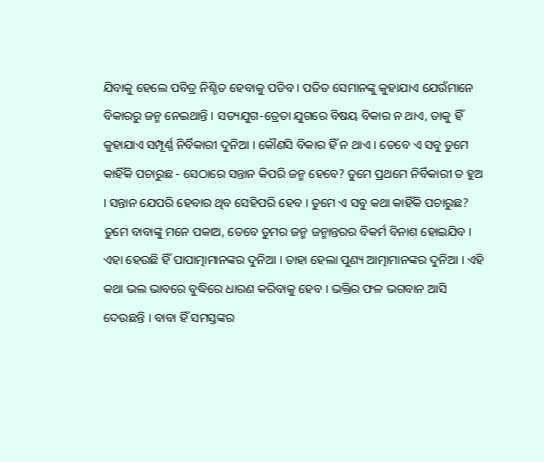ଯିବାକୁ ହେଲେ ପବିତ୍ର ନିଶ୍ଚିତ ହେବାକୁ ପଡିବ । ପତିତ ସେମାନଙ୍କୁ କୁହାଯାଏ ଯେଉଁମାନେ ବିକାରରୁ ଜନ୍ମ ନେଇଥାନ୍ତି । ସତ୍ୟଯୁଗ-ତ୍ରେତା ଯୁଗରେ ବିଷୟ ବିକାର ନ ଥାଏ, ତାକୁ ହିଁ କୁହାଯାଏ ସମ୍ପୂର୍ଣ୍ଣ ନିର୍ବିକାରୀ ଦୁନିଆ । କୌଣସି ବିକାର ହିଁ ନ ଥାଏ । ତେବେ ଏ ସବୁ ତୁମେ କାହିଁକି ପଚାରୁଛ - ସେଠାରେ ସନ୍ତାନ କିପରି ଜନ୍ମ ହେବେ? ତୁମେ ପ୍ରଥମେ ନିର୍ବିକାରୀ ତ ହୁଅ । ସନ୍ତାନ ଯେପରି ହେବାର ଥିବ ସେହିପରି ହେବ । ତୁମେ ଏ ସବୁ କଥା କାହିଁକି ପଚାରୁଛ? ତୁମେ ବାବାଙ୍କୁ ମନେ ପକାଅ, ତେବେ ତୁମର ଜନ୍ମ ଜନ୍ମାନ୍ତରର ବିକର୍ମ ବିନାଶ ହୋଇଯିବ । ଏହା ହେଉଛି ହିଁ ପାପାତ୍ମାମାନଙ୍କର ଦୁନିଆ । ତାହା ହେଲା ପୁଣ୍ୟ ଆତ୍ମାମାନଙ୍କର ଦୁନିଆ । ଏହି କଥା ଭଲ ଭାବରେ ବୁଦ୍ଧିରେ ଧାରଣ କରିବାକୁ ହେବ । ଭକ୍ତିର ଫଳ ଭଗବାନ ଆସି ଦେଉଛନ୍ତି । ବାବା ହିଁ ସମସ୍ତଙ୍କର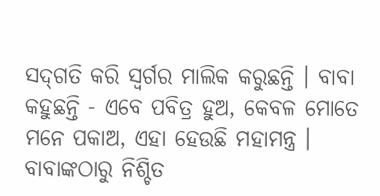ସଦ୍‌ଗତି କରି ସ୍ୱର୍ଗର ମାଲିକ କରୁଛନ୍ତି । ବାବା କହୁଛନ୍ତି - ଏବେ ପବିତ୍ର ହୁଅ, କେବଳ ମୋତେ ମନେ ପକାଅ, ଏହା ହେଉଛି ମହାମନ୍ତ୍ର । ବାବାଙ୍କଠାରୁ ନିଶ୍ଚିତ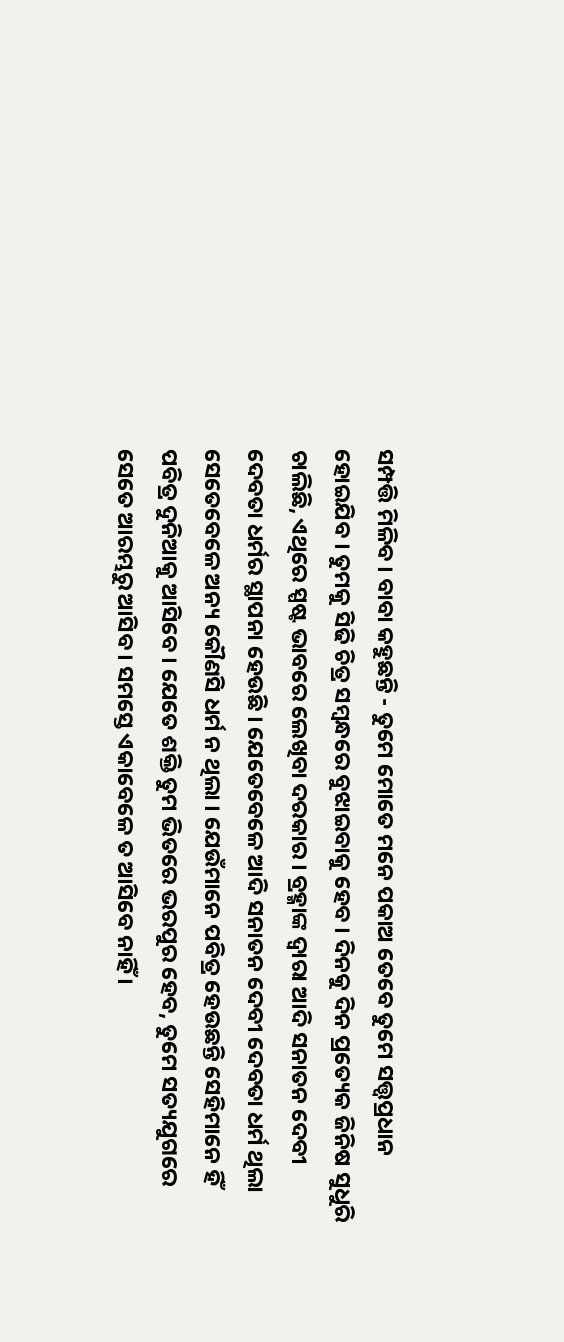ସମ୍ପତ୍ତି ମିଳିବ । ବାବା କହୁଛନ୍ତି - ତୁମେ ମୋତେ ମନେ ପକାଅ ତେବେ ତୁମେ ସତ୍ତ୍ୱପ୍ରଧାନ ହୋଇଯିବ । ତୁମକୁ ସିଢି ଚିତ୍ର ସମ୍ବନ୍ଧରେ ବୁଝାଇବାକୁ ହେବ । ଦିନକୁ ଦିନ ପ୍ରତ୍ୟେକ ଜିନିଷ ସୁଧୁରି ଚାଲିଛି, ଏଥିରେ ସ୍ପଷ୍ଟ ଭାବରେ ଲେଖିବା ଦରକାର । ବ୍ରହ୍ମାଙ୍କ ଦ୍ୱାରା ଆଦି ସନାତନ ଦେବୀ ଦେବତା ଧର୍ମର ସ୍ଥାପନା ହେଉଛି । ଯେତେବେଳେ ଆଦି ସନାତନ ଦେବୀ ଦେବତା ଧର୍ମ ଥିଲା ସେତେବେଳେ ଅନ୍ୟ କୌଣସି ଧର୍ମ ନ ଥିଲା । ଯେଉଁମାନେ ପବିତ୍ର ହେଉଛନ୍ତି ସେହିମାନେ ହିଁ ପବିତ୍ର ଦୁନିଆକୁ ଆସିବେ । ଯେତେ ଶକ୍ତି ତୁମ ଭିତରେ ଭରପୁର ହେବ, ତୁମେ ସତ୍ୟଯୁଗରେ ସେତେ ଆରମ୍ଭରୁ ଆସିବ । ସମସ୍ତେ ଏକାବେଳେ ତ ଆସିବେ ନାହିଁ ।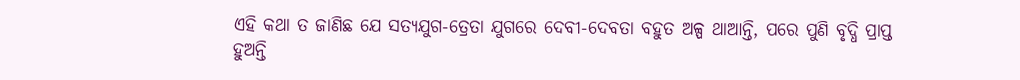ଏହି କଥା ତ ଜାଣିଛ ଯେ ସତ୍ୟଯୁଗ-ତ୍ରେତା ଯୁଗରେ ଦେବୀ-ଦେବତା ବହୁତ ଅଳ୍ପ ଥାଆନ୍ତି, ପରେ ପୁଣି ବୃଦ୍ଧି ପ୍ରାପ୍ତ ହୁଅନ୍ତି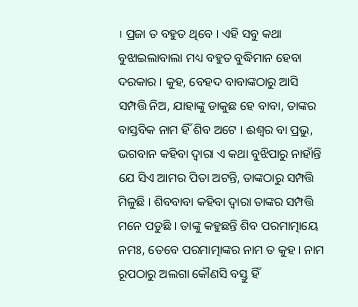। ପ୍ରଜା ତ ବହୁତ ଥିବେ । ଏହି ସବୁ କଥା ବୁଝାଇଲାବାଲା ମଧ୍ୟ ବହୁତ ବୁଦ୍ଧିମାନ ହେବା ଦରକାର । କୁହ, ବେହଦ ବାବାଙ୍କଠାରୁ ଆସି ସମ୍ପତ୍ତି ନିଅ, ଯାହାଙ୍କୁ ଡାକୁଛ ହେ ବାବା, ତାଙ୍କର ବାସ୍ତବିକ ନାମ ହିଁ ଶିବ ଅଟେ । ଈଶ୍ୱର ବା ପ୍ରଭୁ, ଭଗବାନ କହିବା ଦ୍ୱାରା ଏ କଥା ବୁଝିପାରୁ ନାହାଁନ୍ତି ଯେ ସିଏ ଆମର ପିତା ଅଟନ୍ତି, ତାଙ୍କଠାରୁ ସମ୍ପତ୍ତି ମିଳୁଛି । ଶିବବାବା କହିବା ଦ୍ୱାରା ତାଙ୍କର ସମ୍ପତ୍ତି ମନେ ପଡୁଛି । ତାଙ୍କୁ କହୁଛନ୍ତି ଶିବ ପରମାତ୍ମାୟେ ନମଃ, ତେବେ ପରମାତ୍ମାଙ୍କର ନାମ ତ କୁହ । ନାମ ରୂପଠାରୁ ଅଲଗା କୌଣସି ବସ୍ତୁ ହିଁ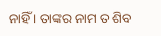ନାହିଁ । ତାଙ୍କର ନାମ ତ ଶିବ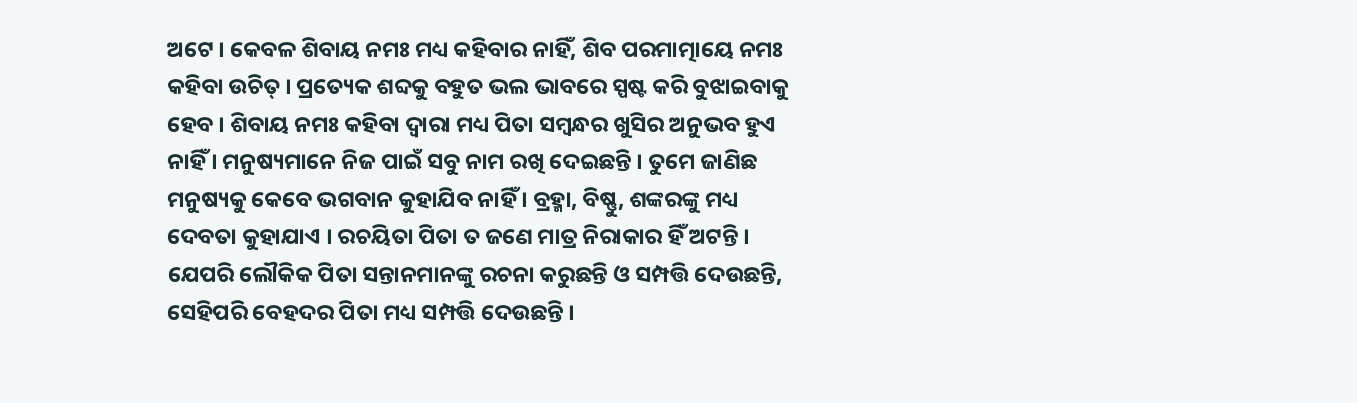ଅଟେ । କେବଳ ଶିବାୟ ନମଃ ମଧ୍ୟ କହିବାର ନାହିଁ, ଶିବ ପରମାତ୍ମାୟେ ନମଃ କହିବା ଉଚିତ୍ । ପ୍ରତ୍ୟେକ ଶବ୍ଦକୁ ବହୁତ ଭଲ ଭାବରେ ସ୍ପଷ୍ଟ କରି ବୁଝାଇବାକୁ ହେବ । ଶିବାୟ ନମଃ କହିବା ଦ୍ୱାରା ମଧ୍ୟ ପିତା ସମ୍ବନ୍ଧର ଖୁସିର ଅନୁଭବ ହୁଏ ନାହିଁ । ମନୁଷ୍ୟମାନେ ନିଜ ପାଇଁ ସବୁ ନାମ ରଖି ଦେଇଛନ୍ତି । ତୁମେ ଜାଣିଛ ମନୁଷ୍ୟକୁ କେବେ ଭଗବାନ କୁହାଯିବ ନାହିଁ । ବ୍ରହ୍ମା, ବିଷ୍ଣୁ, ଶଙ୍କରଙ୍କୁ ମଧ୍ୟ ଦେବତା କୁହାଯାଏ । ରଚୟିତା ପିତା ତ ଜଣେ ମାତ୍ର ନିରାକାର ହିଁ ଅଟନ୍ତି । ଯେପରି ଲୌକିକ ପିତା ସନ୍ତାନମାନଙ୍କୁ ରଚନା କରୁଛନ୍ତି ଓ ସମ୍ପତ୍ତି ଦେଉଛନ୍ତି, ସେହିପରି ବେହଦର ପିତା ମଧ୍ୟ ସମ୍ପତ୍ତି ଦେଉଛନ୍ତି ।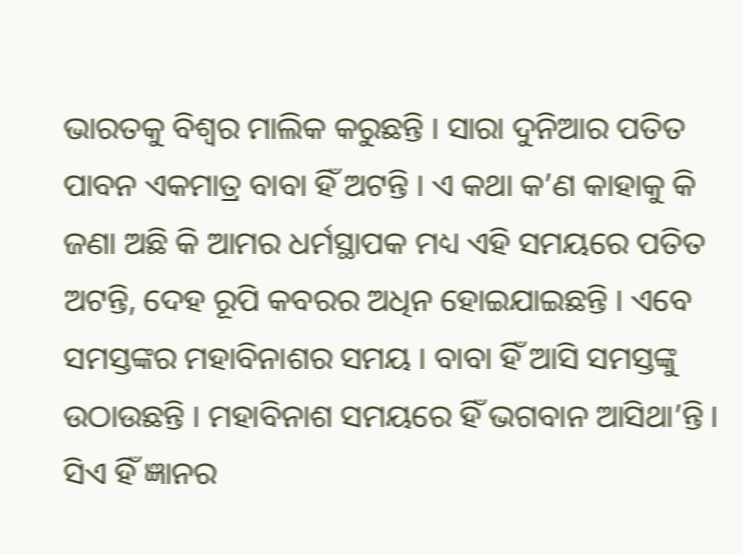ଭାରତକୁ ବିଶ୍ୱର ମାଲିକ କରୁଛନ୍ତି । ସାରା ଦୁନିଆର ପତିତ ପାବନ ଏକମାତ୍ର ବାବା ହିଁ ଅଟନ୍ତି । ଏ କଥା କ’ଣ କାହାକୁ କି ଜଣା ଅଛି କି ଆମର ଧର୍ମସ୍ଥାପକ ମଧ୍ୟ ଏହି ସମୟରେ ପତିତ ଅଟନ୍ତି, ଦେହ ରୂପି କବରର ଅଧିନ ହୋଇଯାଇଛନ୍ତି । ଏବେ ସମସ୍ତଙ୍କର ମହାବିନାଶର ସମୟ । ବାବା ହିଁ ଆସି ସମସ୍ତଙ୍କୁ ଉଠାଉଛନ୍ତି । ମହାବିନାଶ ସମୟରେ ହିଁ ଭଗବାନ ଆସିଥା’ନ୍ତି । ସିଏ ହିଁ ଜ୍ଞାନର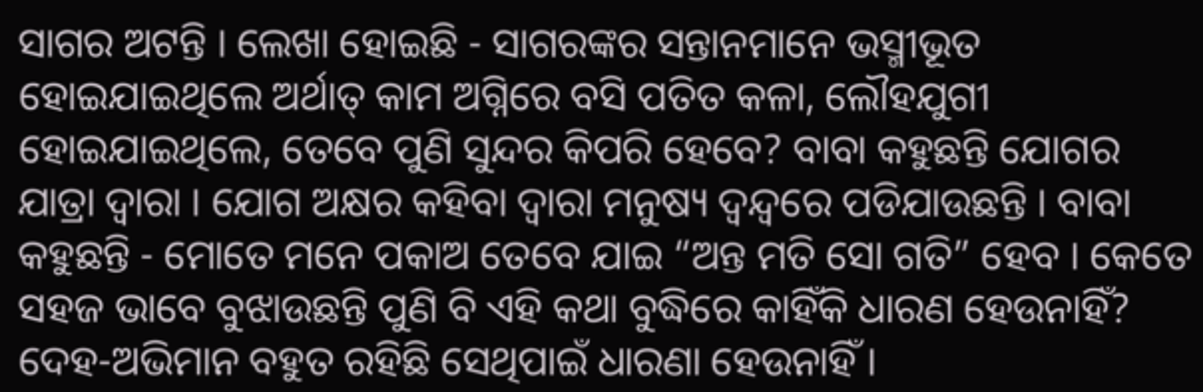ସାଗର ଅଟନ୍ତି । ଲେଖା ହୋଇଛି - ସାଗରଙ୍କର ସନ୍ତାନମାନେ ଭସ୍ମୀଭୂତ ହୋଇଯାଇଥିଲେ ଅର୍ଥାତ୍ କାମ ଅଗ୍ନିରେ ବସି ପତିତ କଳା, ଲୌହଯୁଗୀ ହୋଇଯାଇଥିଲେ, ତେବେ ପୁଣି ସୁନ୍ଦର କିପରି ହେବେ? ବାବା କହୁଛନ୍ତି ଯୋଗର ଯାତ୍ରା ଦ୍ୱାରା । ଯୋଗ ଅକ୍ଷର କହିବା ଦ୍ୱାରା ମନୁଷ୍ୟ ଦ୍ୱନ୍ଦ୍ୱରେ ପଡିଯାଉଛନ୍ତି । ବାବା କହୁଛନ୍ତି - ମୋତେ ମନେ ପକାଅ ତେବେ ଯାଇ “ଅନ୍ତ ମତି ସୋ ଗତି” ହେବ । କେତେ ସହଜ ଭାବେ ବୁଝାଉଛନ୍ତି ପୁଣି ବି ଏହି କଥା ବୁଦ୍ଧିରେ କାହିଁକି ଧାରଣ ହେଉନାହିଁ? ଦେହ-ଅଭିମାନ ବହୁତ ରହିଛି ସେଥିପାଇଁ ଧାରଣା ହେଉନାହିଁ ।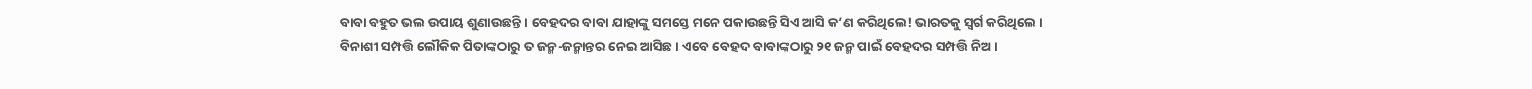ବାବା ବହୁତ ଭଲ ଉପାୟ ଶୁଣାଉଛନ୍ତି । ବେହଦର ବାବା ଯାହାଙ୍କୁ ସମସ୍ତେ ମନେ ପକାଉଛନ୍ତି ସିଏ ଆସି କ’ଣ କରିଥିଲେ! ଭାରତକୁ ସ୍ୱର୍ଗ କରିଥିଲେ । ବିନାଶୀ ସମ୍ପତ୍ତି ଲୌକିକ ପିତାଙ୍କଠାରୁ ତ ଜନ୍ମ-ଜନ୍ମାନ୍ତର ନେଇ ଆସିଛ । ଏବେ ବେହଦ ବାବାଙ୍କଠାରୁ ୨୧ ଜନ୍ମ ପାଇଁ ବେହଦର ସମ୍ପତ୍ତି ନିଅ ।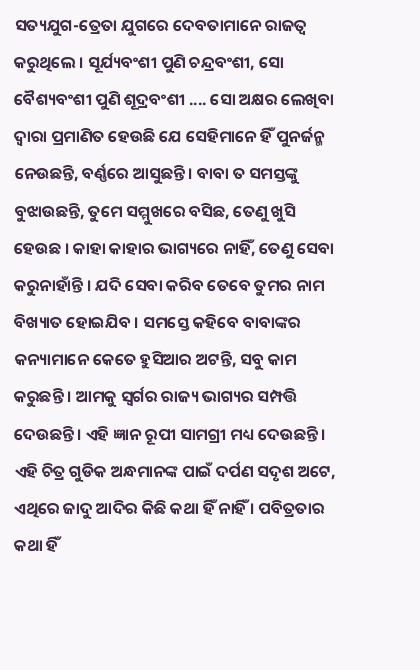ସତ୍ୟଯୁଗ-ତ୍ରେତା ଯୁଗରେ ଦେବତାମାନେ ରାଜତ୍ୱ କରୁଥିଲେ । ସୂର୍ଯ୍ୟବଂଶୀ ପୁଣି ଚନ୍ଦ୍ରବଂଶୀ, ସୋ ବୈଶ୍ୟବଂଶୀ ପୁଣି ଶୂଦ୍ରବଂଶୀ .... ସୋ ଅକ୍ଷର ଲେଖିବା ଦ୍ୱାରା ପ୍ରମାଣିତ ହେଉଛି ଯେ ସେହିମାନେ ହିଁ ପୁନର୍ଜନ୍ମ ନେଉଛନ୍ତି, ବର୍ଣ୍ଣରେ ଆସୁଛନ୍ତି । ବାବା ତ ସମସ୍ତଙ୍କୁ ବୁଝାଉଛନ୍ତି, ତୁମେ ସମ୍ମୁଖରେ ବସିଛ, ତେଣୁ ଖୁସି ହେଉଛ । କାହା କାହାର ଭାଗ୍ୟରେ ନାହିଁ, ତେଣୁ ସେବା କରୁନାହାଁନ୍ତି । ଯଦି ସେବା କରିବ ତେବେ ତୁମର ନାମ ବିଖ୍ୟାତ ହୋଇଯିବ । ସମସ୍ତେ କହିବେ ବାବାଙ୍କର କନ୍ୟାମାନେ କେତେ ହୁସିଆର ଅଟନ୍ତି, ସବୁ କାମ କରୁଛନ୍ତି । ଆମକୁ ସ୍ୱର୍ଗର ରାଜ୍ୟ ଭାଗ୍ୟର ସମ୍ପତ୍ତି ଦେଉଛନ୍ତି । ଏହି ଜ୍ଞାନ ରୂପୀ ସାମଗ୍ରୀ ମଧ୍ୟ ଦେଉଛନ୍ତି । ଏହି ଚିତ୍ର ଗୁଡିକ ଅନ୍ଧମାନଙ୍କ ପାଇଁ ଦର୍ପଣ ସଦୃଶ ଅଟେ, ଏଥିରେ ଜାଦୁ ଆଦିର କିଛି କଥା ହିଁ ନାହିଁ । ପବିତ୍ରତାର କଥା ହିଁ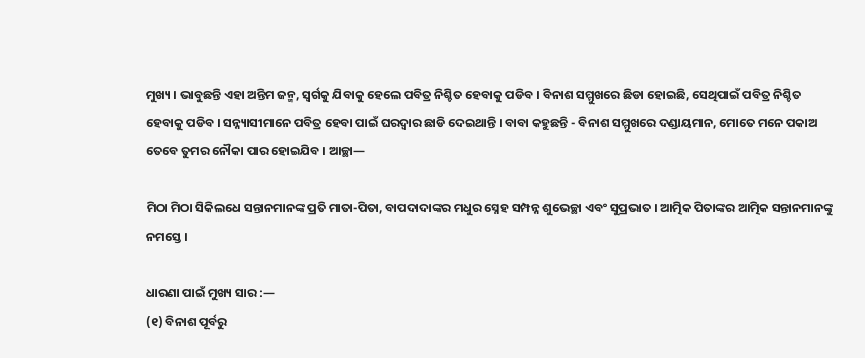ମୁଖ୍ୟ । ଭାବୁଛନ୍ତି ଏହା ଅନ୍ତିମ ଜନ୍ମ, ସ୍ୱର୍ଗକୁ ଯିବାକୁ ହେଲେ ପବିତ୍ର ନିଶ୍ଚିତ ହେବାକୁ ପଡିବ । ବିନାଶ ସମ୍ମୁଖରେ ଛିଡା ହୋଇଛି, ସେଥିପାଇଁ ପବିତ୍ର ନିଶ୍ଚିତ ହେବାକୁ ପଡିବ । ସନ୍ନ୍ୟାସୀମାନେ ପବିତ୍ର ହେବା ପାଇଁ ଘରଦ୍ୱାର ଛାଡି ଦେଇଥାନ୍ତି । ବାବା କହୁଛନ୍ତି - ବିନାଶ ସମ୍ମୁଖରେ ଦଣ୍ଡାୟମାନ, ମୋତେ ମନେ ପକାଅ ତେବେ ତୁମର ନୌକା ପାର ହୋଇଯିବ । ଆଚ୍ଛା—

ମିଠା ମିଠା ସିକିଲଧେ ସନ୍ତାନମାନଙ୍କ ପ୍ରତି ମାତା-ପିତା, ବାପଦାଦାଙ୍କର ମଧୁର ସ୍ନେହ ସମ୍ପନ୍ନ ଶୁଭେଚ୍ଛା ଏବଂ ସୁପ୍ରଭାତ । ଆତ୍ମିକ ପିତାଙ୍କର ଆତ୍ମିକ ସନ୍ତାନମାନଙ୍କୁ ନମସ୍ତେ ।

ଧାରଣା ପାଇଁ ମୁଖ୍ୟ ସାର :—
(୧) ବିନାଶ ପୂର୍ବରୁ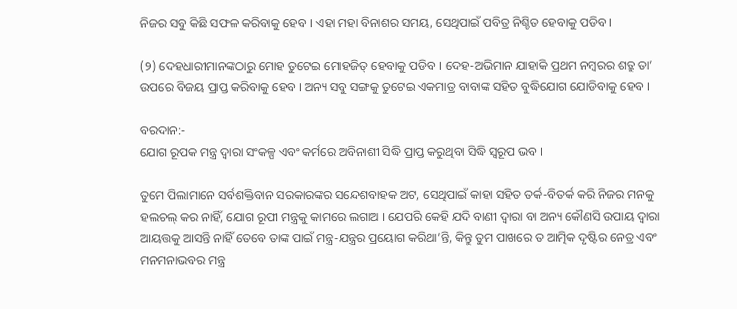ନିଜର ସବୁ କିଛି ସଫଳ କରିବାକୁ ହେବ । ଏହା ମହା ବିନାଶର ସମୟ, ସେଥିପାଇଁ ପବିତ୍ର ନିଶ୍ଚିତ ହେବାକୁ ପଡିବ ।

(୨) ଦେହଧାରୀମାନଙ୍କଠାରୁ ମୋହ ତୁଟେଇ ମୋହଜିତ୍ ହେବାକୁ ପଡିବ । ଦେହ-ଅଭିମାନ ଯାହାକି ପ୍ରଥମ ନମ୍ବରର ଶତ୍ରୁ ତା’ ଉପରେ ବିଜୟ ପ୍ରାପ୍ତ କରିବାକୁ ହେବ । ଅନ୍ୟ ସବୁ ସଙ୍ଗକୁ ତୁଟେଇ ଏକମାତ୍ର ବାବାଙ୍କ ସହିତ ବୁଦ୍ଧିଯୋଗ ଯୋଡିବାକୁ ହେବ ।

ବରଦାନ:-
ଯୋଗ ରୂପକ ମନ୍ତ୍ର ଦ୍ୱାରା ସଂକଳ୍ପ ଏବଂ କର୍ମରେ ଅବିନାଶୀ ସିଦ୍ଧି ପ୍ରାପ୍ତ କରୁଥିବା ସିଦ୍ଧି ସ୍ୱରୂପ ଭବ ।

ତୁମେ ପିଲାମାନେ ସର୍ବଶକ୍ତିବାନ ସରକାରଙ୍କର ସନ୍ଦେଶବାହକ ଅଟ, ସେଥିପାଇଁ କାହା ସହିତ ତର୍କ-ବିତର୍କ କରି ନିଜର ମନକୁ ହଲଚଲ୍ କର ନାହିଁ, ଯୋଗ ରୂପୀ ମନ୍ତ୍ରକୁ କାମରେ ଲଗାଅ । ଯେପରି କେହି ଯଦି ବାଣୀ ଦ୍ୱାରା ବା ଅନ୍ୟ କୌଣସି ଉପାୟ ଦ୍ୱାରା ଆୟତ୍ତକୁ ଆସନ୍ତି ନାହିଁ ତେବେ ତାଙ୍କ ପାଇଁ ମନ୍ତ୍ର-ଯନ୍ତ୍ରର ପ୍ରୟୋଗ କରିଥା’ନ୍ତି, କିନ୍ତୁ ତୁମ ପାଖରେ ତ ଆତ୍ମିକ ଦୃଷ୍ଟିର ନେତ୍ର ଏବଂ ମନମନାଭବର ମନ୍ତ୍ର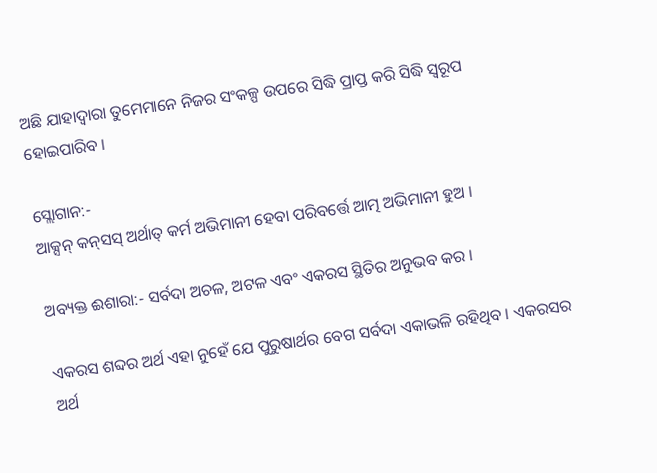ଅଛି ଯାହାଦ୍ୱାରା ତୁମେମାନେ ନିଜର ସଂକଳ୍ପ ଉପରେ ସିଦ୍ଧି ପ୍ରାପ୍ତ କରି ସିଦ୍ଧି ସ୍ୱରୂପ ହୋଇପାରିବ ।

ସ୍ଲୋଗାନ:-
ଆକ୍ସନ୍ କନ୍‌ସସ୍ ଅର୍ଥାତ୍ କର୍ମ ଅଭିମାନୀ ହେବା ପରିବର୍ତ୍ତେ ଆତ୍ମ ଅଭିମାନୀ ହୁଅ ।

ଅବ୍ୟକ୍ତ ଈଶାରା:- ସର୍ବଦା ଅଚଳ, ଅଟଳ ଏବଂ ଏକରସ ସ୍ଥିତିର ଅନୁଭବ କର ।

ଏକରସ ଶବ୍ଦର ଅର୍ଥ ଏହା ନୁହେଁ ଯେ ପୁରୁଷାର୍ଥର ବେଗ ସର୍ବଦା ଏକାଭଳି ରହିଥିବ । ଏକରସର ଅର୍ଥ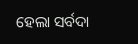ହେଲା ସର୍ବଦା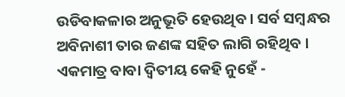ଉଡିବାକଳାର ଅନୁଭୂତି ହେଉଥିବ । ସର୍ବ ସମ୍ବନ୍ଧର ଅବିନାଶୀ ତାର ଜଣଙ୍କ ସହିତ ଲାଗି ରହିଥିବ । ଏକମାତ୍ର ବାବା ଦ୍ୱିତୀୟ କେହି ନୁହେଁ -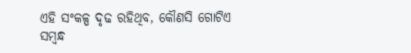ଏହି ସଂକଳ୍ପ ଦୃଢ ରହିଥିବ, କୌଣସି ଗୋଟିଏ ସମ୍ବନ୍ଧ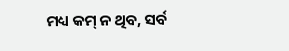ମଧ୍ୟ କମ୍ ନ ଥିବ, ସର୍ବ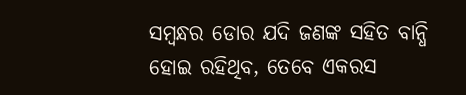ସମ୍ବନ୍ଧର ଡୋର ଯଦି ଜଣଙ୍କ ସହିତ ବାନ୍ଧି ହୋଇ ରହିଥିବ, ତେବେ ଏକରସ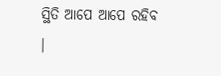ସ୍ଥିତି ଆପେ ଆପେ ରହିବ ।